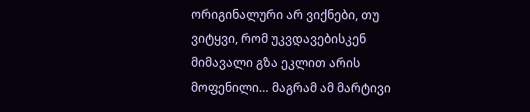ორიგინალური არ ვიქნები, თუ ვიტყვი, რომ უკვდავებისკენ მიმავალი გზა ეკლით არის მოფენილი… მაგრამ ამ მარტივი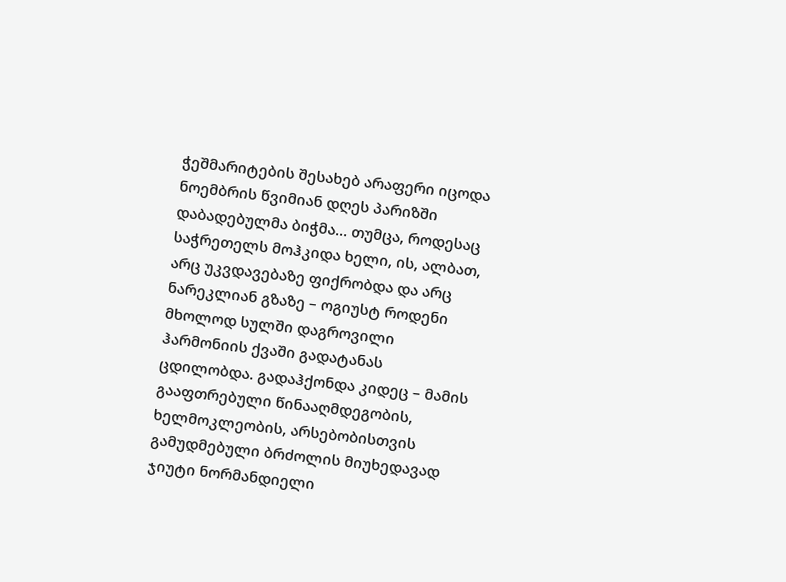ჭეშმარიტების შესახებ არაფერი იცოდა ნოემბრის წვიმიან დღეს პარიზში დაბადებულმა ბიჭმა… თუმცა, როდესაც საჭრეთელს მოჰკიდა ხელი, ის, ალბათ, არც უკვდავებაზე ფიქრობდა და არც ნარეკლიან გზაზე – ოგიუსტ როდენი მხოლოდ სულში დაგროვილი ჰარმონიის ქვაში გადატანას ცდილობდა. გადაჰქონდა კიდეც – მამის გააფთრებული წინააღმდეგობის, ხელმოკლეობის, არსებობისთვის გამუდმებული ბრძოლის მიუხედავად ჯიუტი ნორმანდიელი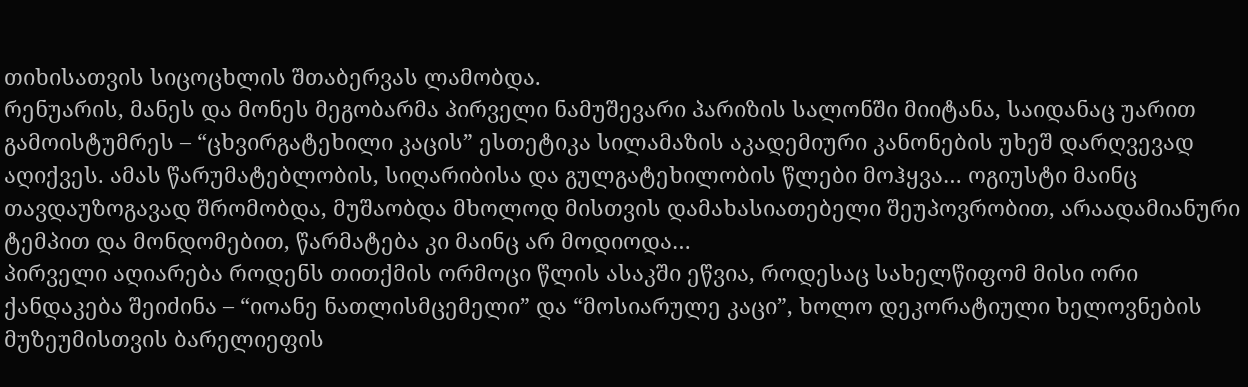თიხისათვის სიცოცხლის შთაბერვას ლამობდა.
რენუარის, მანეს და მონეს მეგობარმა პირველი ნამუშევარი პარიზის სალონში მიიტანა, საიდანაც უარით გამოისტუმრეს – “ცხვირგატეხილი კაცის” ესთეტიკა სილამაზის აკადემიური კანონების უხეშ დარღვევად აღიქვეს. ამას წარუმატებლობის, სიღარიბისა და გულგატეხილობის წლები მოჰყვა… ოგიუსტი მაინც თავდაუზოგავად შრომობდა, მუშაობდა მხოლოდ მისთვის დამახასიათებელი შეუპოვრობით, არაადამიანური ტემპით და მონდომებით, წარმატება კი მაინც არ მოდიოდა…
პირველი აღიარება როდენს თითქმის ორმოცი წლის ასაკში ეწვია, როდესაც სახელწიფომ მისი ორი ქანდაკება შეიძინა – “იოანე ნათლისმცემელი” და “მოსიარულე კაცი”, ხოლო დეკორატიული ხელოვნების მუზეუმისთვის ბარელიეფის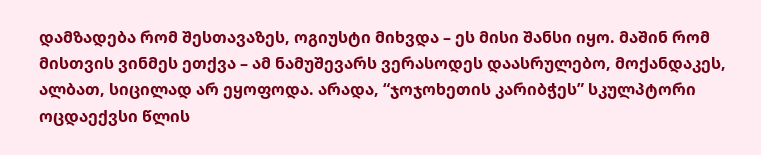დამზადება რომ შესთავაზეს, ოგიუსტი მიხვდა – ეს მისი შანსი იყო. მაშინ რომ მისთვის ვინმეს ეთქვა – ამ ნამუშევარს ვერასოდეს დაასრულებო, მოქანდაკეს, ალბათ, სიცილად არ ეყოფოდა. არადა, “ჯოჯოხეთის კარიბჭეს” სკულპტორი ოცდაექვსი წლის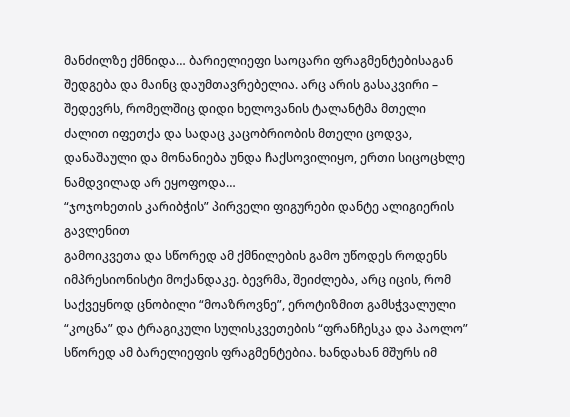მანძილზე ქმნიდა… ბარიელიეფი საოცარი ფრაგმენტებისაგან შედგება და მაინც დაუმთავრებელია. არც არის გასაკვირი – შედევრს, რომელშიც დიდი ხელოვანის ტალანტმა მთელი ძალით იფეთქა და სადაც კაცობრიობის მთელი ცოდვა, დანაშაული და მონანიება უნდა ჩაქსოვილიყო, ერთი სიცოცხლე ნამდვილად არ ეყოფოდა…
“ჯოჯოხეთის კარიბჭის” პირველი ფიგურები დანტე ალიგიერის გავლენით
გამოიკვეთა და სწორედ ამ ქმნილების გამო უწოდეს როდენს იმპრესიონისტი მოქანდაკე. ბევრმა, შეიძლება, არც იცის, რომ საქვეყნოდ ცნობილი “მოაზროვნე”, ეროტიზმით გამსჭვალული “კოცნა” და ტრაგიკული სულისკვეთების “ფრანჩესკა და პაოლო” სწორედ ამ ბარელიეფის ფრაგმენტებია. ხანდახან მშურს იმ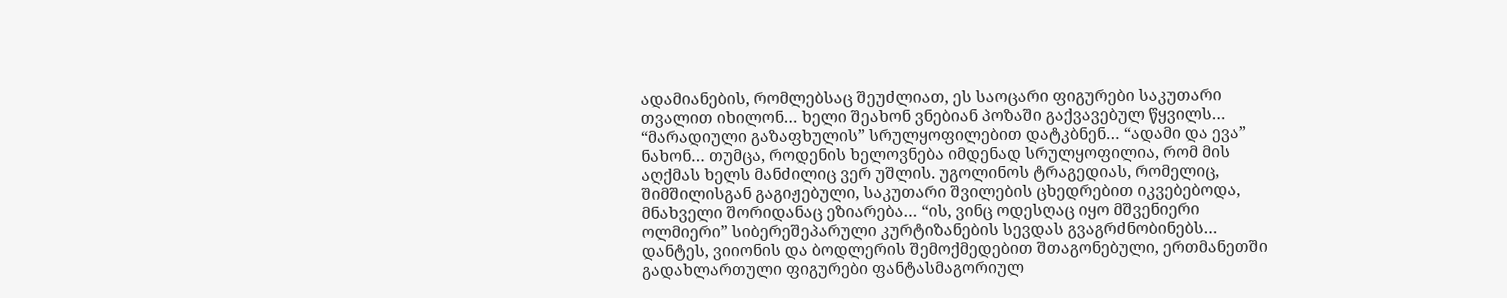ადამიანების, რომლებსაც შეუძლიათ, ეს საოცარი ფიგურები საკუთარი თვალით იხილონ… ხელი შეახონ ვნებიან პოზაში გაქვავებულ წყვილს… “მარადიული გაზაფხულის” სრულყოფილებით დატკბნენ… “ადამი და ევა” ნახონ… თუმცა, როდენის ხელოვნება იმდენად სრულყოფილია, რომ მის აღქმას ხელს მანძილიც ვერ უშლის. უგოლინოს ტრაგედიას, რომელიც, შიმშილისგან გაგიჟებული, საკუთარი შვილების ცხედრებით იკვებებოდა, მნახველი შორიდანაც ეზიარება… “ის, ვინც ოდესღაც იყო მშვენიერი ოლმიერი” სიბერეშეპარული კურტიზანების სევდას გვაგრძნობინებს… დანტეს, ვიიონის და ბოდლერის შემოქმედებით შთაგონებული, ერთმანეთში გადახლართული ფიგურები ფანტასმაგორიულ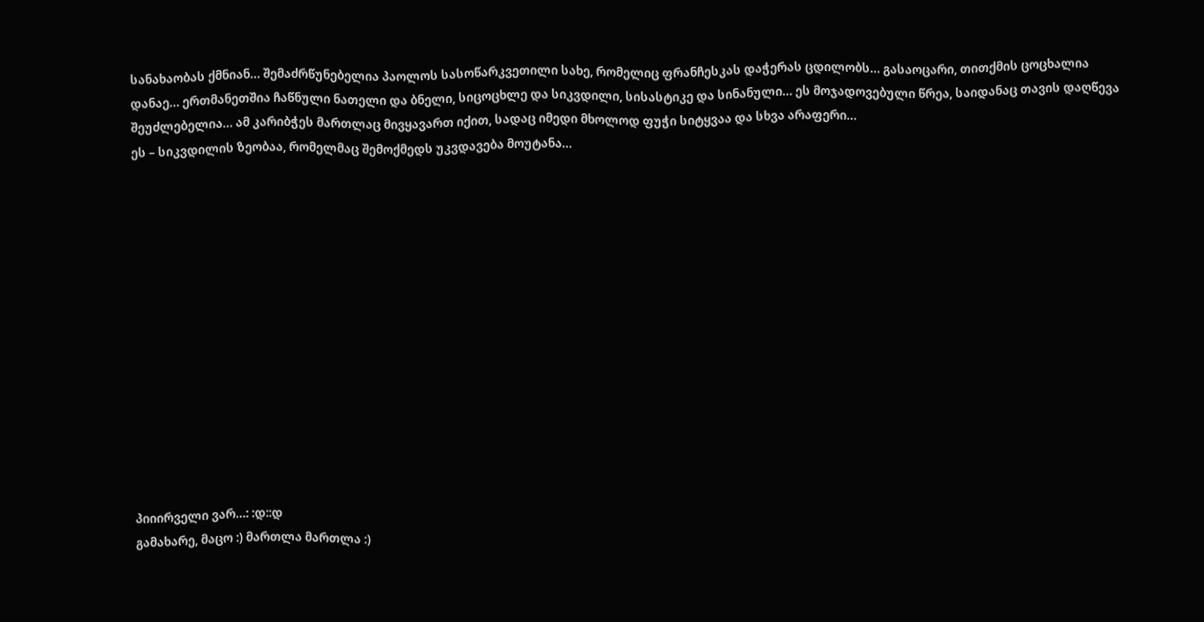სანახაობას ქმნიან… შემაძრწუნებელია პაოლოს სასოწარკვეთილი სახე, რომელიც ფრანჩესკას დაჭერას ცდილობს… გასაოცარი, თითქმის ცოცხალია დანაე… ერთმანეთშია ჩაწნული ნათელი და ბნელი, სიცოცხლე და სიკვდილი, სისასტიკე და სინანული… ეს მოჯადოვებული წრეა, საიდანაც თავის დაღწევა შეუძლებელია… ამ კარიბჭეს მართლაც მივყავართ იქით, სადაც იმედი მხოლოდ ფუჭი სიტყვაა და სხვა არაფერი…
ეს – სიკვდილის ზეობაა, რომელმაც შემოქმედს უკვდავება მოუტანა…














პიიირველი ვარ…: :დ::დ
გამახარე, მაცო :) მართლა მართლა :)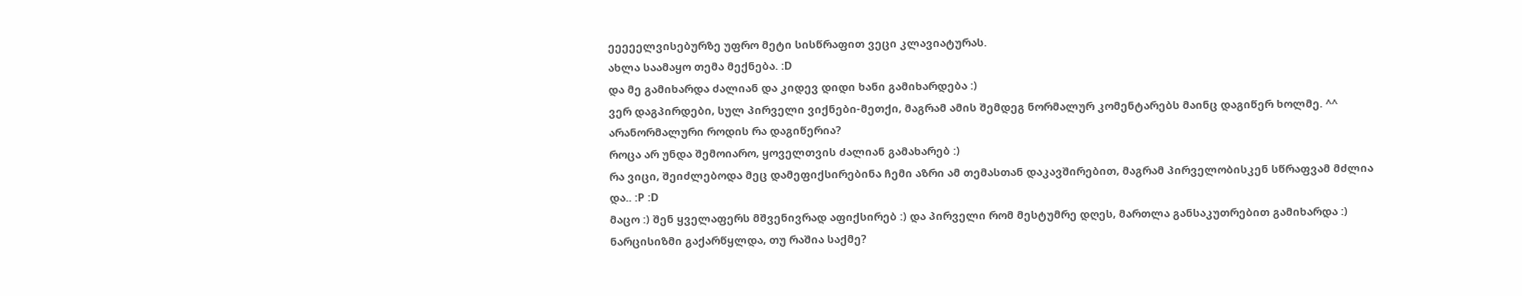ეეეეელვისებურზე უფრო მეტი სისწრაფით ვეცი კლავიატურას.
ახლა საამაყო თემა მექნება. :D
და მე გამიხარდა ძალიან და კიდევ დიდი ხანი გამიხარდება :)
ვერ დაგპირდები, სულ პირველი ვიქნები-მეთქი, მაგრამ ამის შემდეგ ნორმალურ კომენტარებს მაინც დაგიწერ ხოლმე. ^^
არანორმალური როდის რა დაგიწერია?
როცა არ უნდა შემოიარო, ყოველთვის ძალიან გამახარებ :)
რა ვიცი, შეიძლებოდა მეც დამეფიქსირებინა ჩემი აზრი ამ თემასთან დაკავშირებით, მაგრამ პირველობისკენ სწრაფვამ მძლია და.. :P :D
მაცო :) შენ ყველაფერს მშვენივრად აფიქსირებ :) და პირველი რომ მესტუმრე დღეს, მართლა განსაკუთრებით გამიხარდა :)
ნარცისიზმი გაქარწყლდა, თუ რაშია საქმე?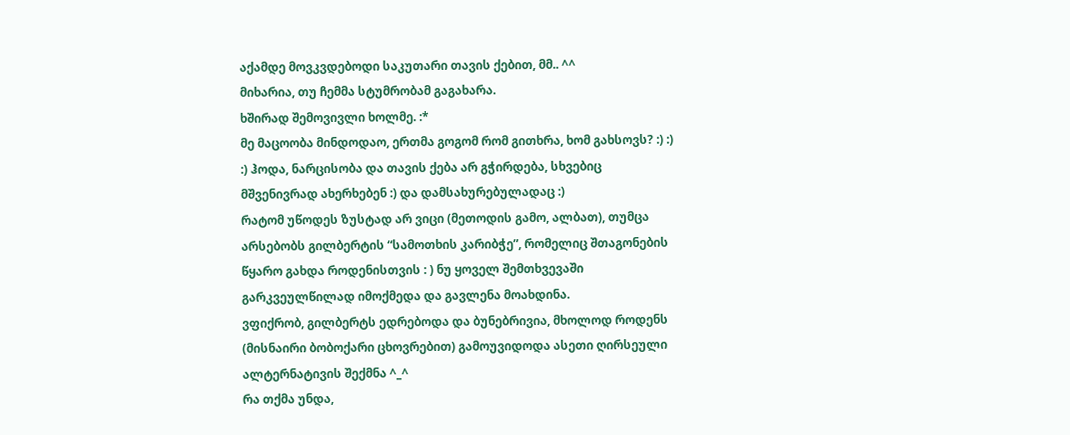აქამდე მოვკვდებოდი საკუთარი თავის ქებით, მმ.. ^^
მიხარია, თუ ჩემმა სტუმრობამ გაგახარა.
ხშირად შემოვივლი ხოლმე. :*
მე მაცოობა მინდოდაო, ერთმა გოგომ რომ გითხრა, ხომ გახსოვს? :) :) :) ჰოდა, ნარცისობა და თავის ქება არ გჭირდება, სხვებიც მშვენივრად ახერხებენ :) და დამსახურებულადაც :)
რატომ უწოდეს ზუსტად არ ვიცი (მეთოდის გამო, ალბათ), თუმცა არსებობს გილბერტის “სამოთხის კარიბჭე”, რომელიც შთაგონების წყარო გახდა როდენისთვის : ) ნუ ყოველ შემთხვევაში გარკვეულწილად იმოქმედა და გავლენა მოახდინა.
ვფიქრობ, გილბერტს ედრებოდა და ბუნებრივია, მხოლოდ როდენს (მისნაირი ბობოქარი ცხოვრებით) გამოუვიდოდა ასეთი ღირსეული ალტერნატივის შექმნა ^_^
რა თქმა უნდა,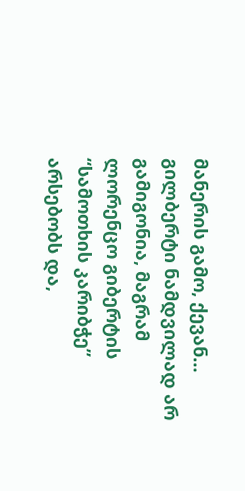მანერის გამო, ქევან…
გილბერტი ნამდვილად არ გამიგონია, მაგრამ ლორენცო გიბერტის “სამოთხის კარიბჭე” არსებობს და,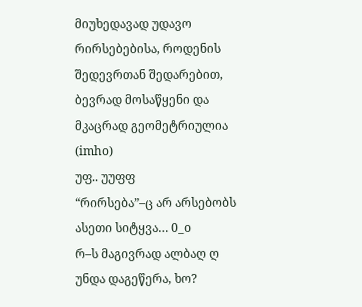მიუხედავად უდავო რირსებებისა, როდენის შედევრთან შედარებით, ბევრად მოსაწყენი და მკაცრად გეომეტრიულია (imho)
უფ.. უუფფ
“რირსება”–ც არ არსებობს ასეთი სიტყვა… 0_o
რ–ს მაგივრად ალბაღ ღ უნდა დაგეწერა, ხო?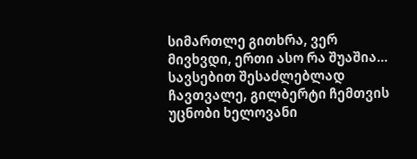სიმართლე გითხრა, ვერ მივხვდი, ერთი ასო რა შუაშია… სავსებით შესაძლებლად ჩავთვალე, გილბერტი ჩემთვის უცნობი ხელოვანი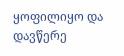ყოფილიყო და დავწერე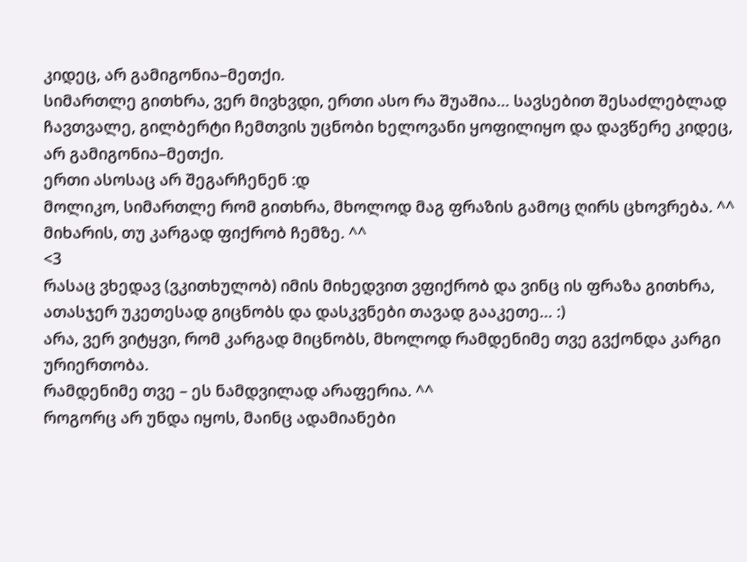კიდეც, არ გამიგონია–მეთქი.
სიმართლე გითხრა, ვერ მივხვდი, ერთი ასო რა შუაშია… სავსებით შესაძლებლად ჩავთვალე, გილბერტი ჩემთვის უცნობი ხელოვანი ყოფილიყო და დავწერე კიდეც, არ გამიგონია–მეთქი.
ერთი ასოსაც არ შეგარჩენენ :დ
მოლიკო, სიმართლე რომ გითხრა, მხოლოდ მაგ ფრაზის გამოც ღირს ცხოვრება. ^^
მიხარის, თუ კარგად ფიქრობ ჩემზე. ^^
<3
რასაც ვხედავ (ვკითხულობ) იმის მიხედვით ვფიქრობ და ვინც ის ფრაზა გითხრა, ათასჯერ უკეთესად გიცნობს და დასკვნები თავად გააკეთე… :)
არა, ვერ ვიტყვი, რომ კარგად მიცნობს, მხოლოდ რამდენიმე თვე გვქონდა კარგი ურიერთობა.
რამდენიმე თვე – ეს ნამდვილად არაფერია. ^^
როგორც არ უნდა იყოს, მაინც ადამიანები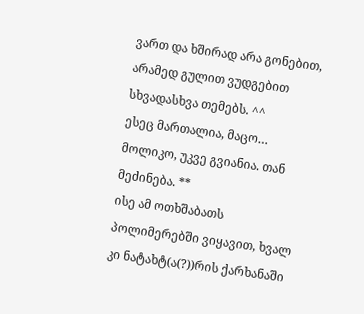ვართ და ხშირად არა გონებით, არამედ გულით ვუდგებით სხვადასხვა თემებს. ^^
ესეც მართალია, მაცო…
მოლიკო, უკვე გვიანია. თან მეძინება. **
ისე ამ ოთხშაბათს პოლიმერებში ვიყავით, ხვალ კი ნატახტ(ა(?))რის ქარხანაში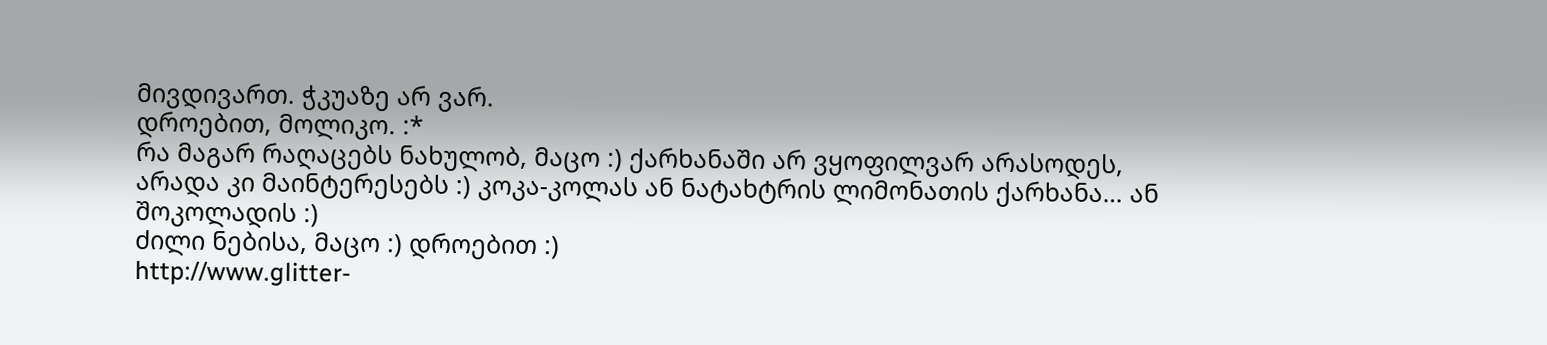მივდივართ. ჭკუაზე არ ვარ.
დროებით, მოლიკო. :*
რა მაგარ რაღაცებს ნახულობ, მაცო :) ქარხანაში არ ვყოფილვარ არასოდეს, არადა კი მაინტერესებს :) კოკა-კოლას ან ნატახტრის ლიმონათის ქარხანა… ან შოკოლადის :)
ძილი ნებისა, მაცო :) დროებით :)
http://www.glitter-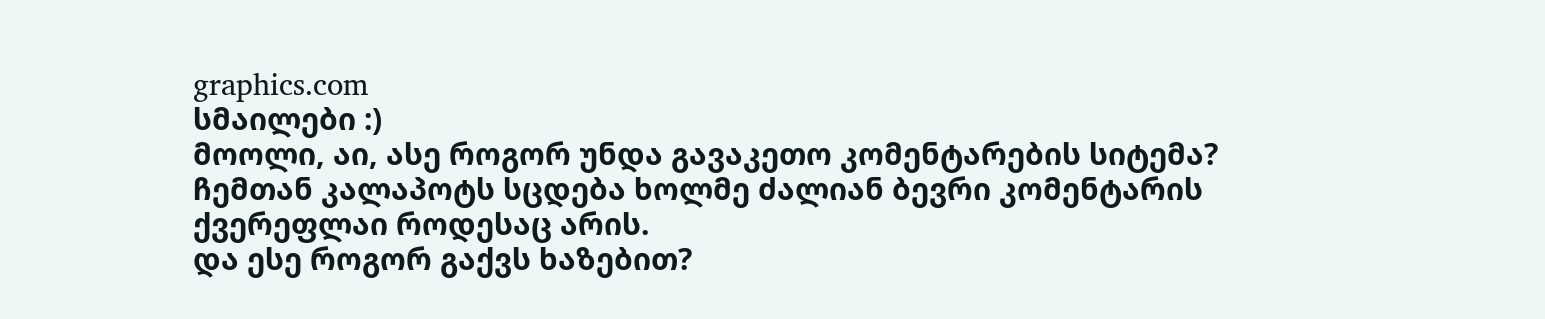graphics.com
სმაილები :)
მოოლი, აი, ასე როგორ უნდა გავაკეთო კომენტარების სიტემა?
ჩემთან კალაპოტს სცდება ხოლმე ძალიან ბევრი კომენტარის ქვერეფლაი როდესაც არის.
და ესე როგორ გაქვს ხაზებით?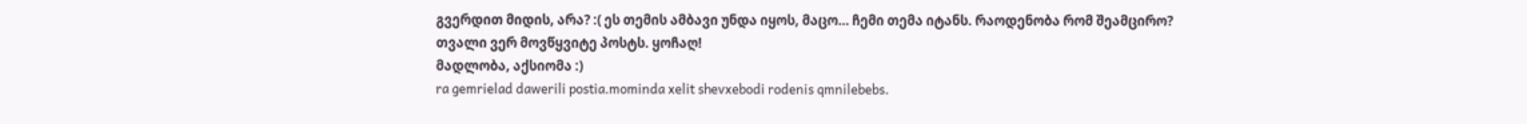გვერდით მიდის, არა? :( ეს თემის ამბავი უნდა იყოს, მაცო… ჩემი თემა იტანს. რაოდენობა რომ შეამცირო?
თვალი ვერ მოვწყვიტე პოსტს. ყოჩაღ!
მადლობა, აქსიომა :)
ra gemrielad dawerili postia.mominda xelit shevxebodi rodenis qmnilebebs.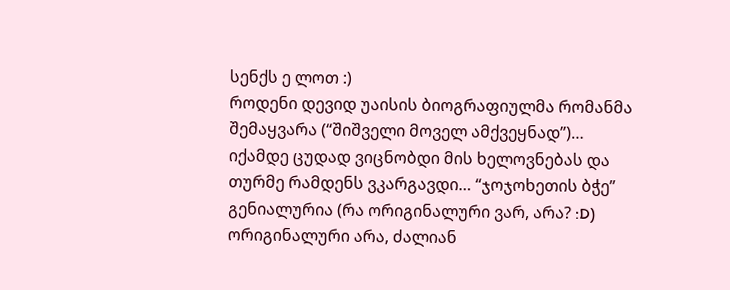სენქს ე ლოთ :)
როდენი დევიდ უაისის ბიოგრაფიულმა რომანმა შემაყვარა (“შიშველი მოველ ამქვეყნად”)… იქამდე ცუდად ვიცნობდი მის ხელოვნებას და თურმე რამდენს ვკარგავდი… “ჯოჯოხეთის ბჭე” გენიალურია (რა ორიგინალური ვარ, არა? :D)
ორიგინალური არა, ძალიან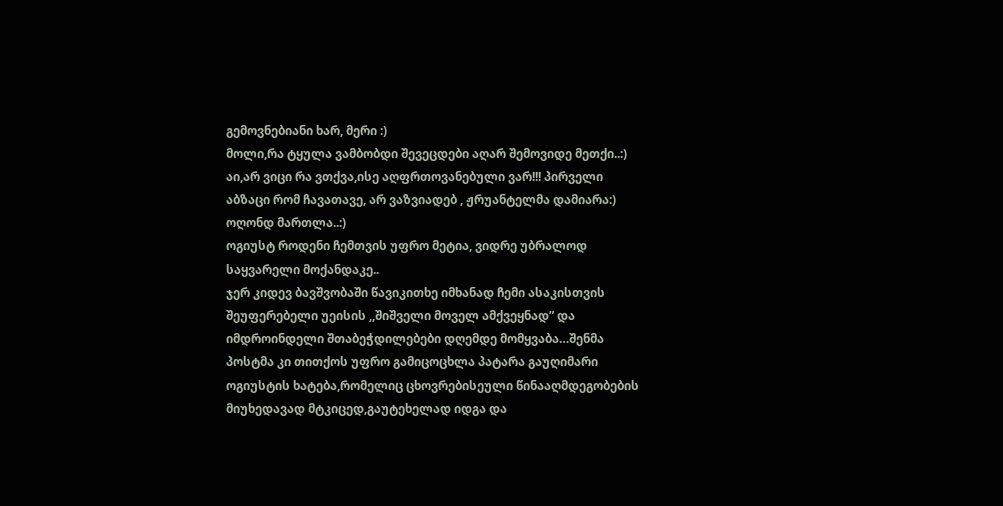გემოვნებიანი ხარ, მერი :)
მოლი,რა ტყულა ვამბობდი შევეცდები აღარ შემოვიდე მეთქი..:)
აი,არ ვიცი რა ვთქვა,ისე აღფრთოვანებული ვარ!!! პირველი აბზაცი რომ ჩავათავე, არ ვაზვიადებ , ჟრუანტელმა დამიარა:) ოღონდ მართლა..:)
ოგიუსტ როდენი ჩემთვის უფრო მეტია, ვიდრე უბრალოდ საყვარელი მოქანდაკე..
ჯერ კიდევ ბავშვობაში წავიკითხე იმხანად ჩემი ასაკისთვის შეუფერებელი უეისის ,,შიშველი მოველ ამქვეყნად” და იმდროინდელი შთაბეჭდილებები დღემდე მომყვაბა…შენმა პოსტმა კი თითქოს უფრო გამიცოცხლა პატარა გაუღიმარი ოგიუსტის ხატება,რომელიც ცხოვრებისეული წინააღმდეგობების მიუხედავად მტკიცედ,გაუტეხელად იდგა და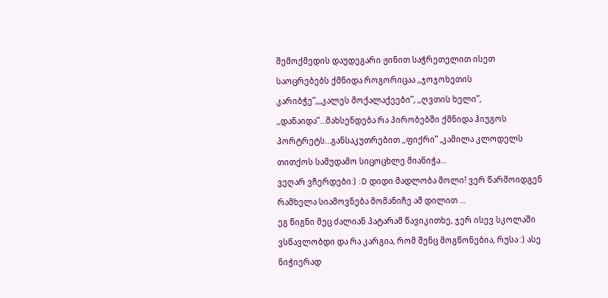შემოქმედის დაუდეგარი ჟინით საჭრეთელით ისეთ საოცრებებს ქმნიდა როგორიცაა ,,ჯოჯოხეთის კარიბჭე”,,,კალეს მოქალაქეები”, ,,ღვთის ხელი”, ,,დანაიდა”…მახსენდება რა პირობებში ქმნიდა ჰიუგოს პორტრეტს…განსაკუთრებით ,,ფიქრი” ,კამილა კლოდელს თითქოს სამუდამო სიცოცხლე მიანიჭა…
ვეღარ ვჩერდები:) :D დიდი მადლობა მოლი! ვერ წარმოიდგენ რამხელა სიამოვნება მომანიჩე ამ დილით …
ეგ წიგნი მეც ძალიან პატარამ წავიკითხე, ჯერ ისევ სკოლაში ვსწავლობდი და რა კარგია, რომ შენც მოგწონებია, რუსა :) ასე ნიჭიერად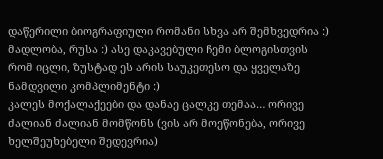დაწერილი ბიოგრაფიული რომანი სხვა არ შემხვედრია :)
მადლობა, რუსა :) ასე დაკავებული ჩემი ბლოგისთვის რომ იცლი, ზუსტად ეს არის საუკეთესო და ყველაზე ნამდვილი კომპლიმენტი :)
კალეს მოქალაქეები და დანაე ცალკე თემაა… ორივე ძალიან ძალიან მომწონს (ვის არ მოეწონება, ორივე ხელშეუხებელი შედევრია)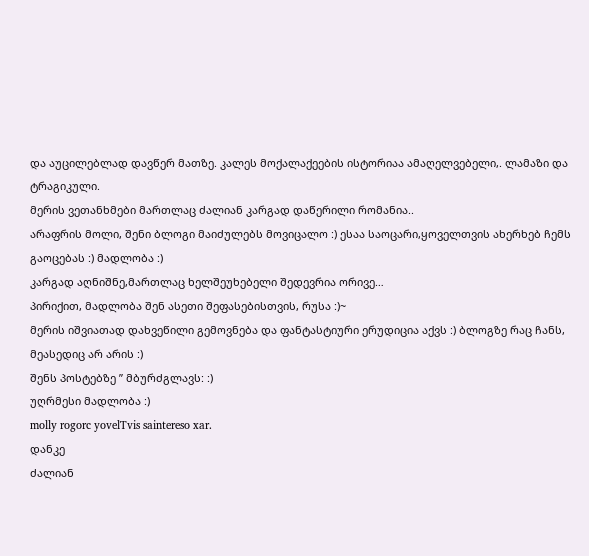და აუცილებლად დავწერ მათზე. კალეს მოქალაქეების ისტორიაა ამაღელვებელი,. ლამაზი და ტრაგიკული.
მერის ვეთანხმები მართლაც ძალიან კარგად დაწერილი რომანია..
არაფრის მოლი, შენი ბლოგი მაიძულებს მოვიცალო :) ესაა საოცარი,ყოველთვის ახერხებ ჩემს გაოცებას :) მადლობა :)
კარგად აღნიშნე,მართლაც ხელშეუხებელი შედევრია ორივე…
პირიქით, მადლობა შენ ასეთი შეფასებისთვის, რუსა :)~
მერის იშვიათად დახვეწილი გემოვნება და ფანტასტიური ერუდიცია აქვს :) ბლოგზე რაც ჩანს, მეასედიც არ არის :)
შენს პოსტებზე ” მბურძგლავს: :)
უღრმესი მადლობა :)
molly rogorc yovelTvis saintereso xar.
დანკე
ძალიან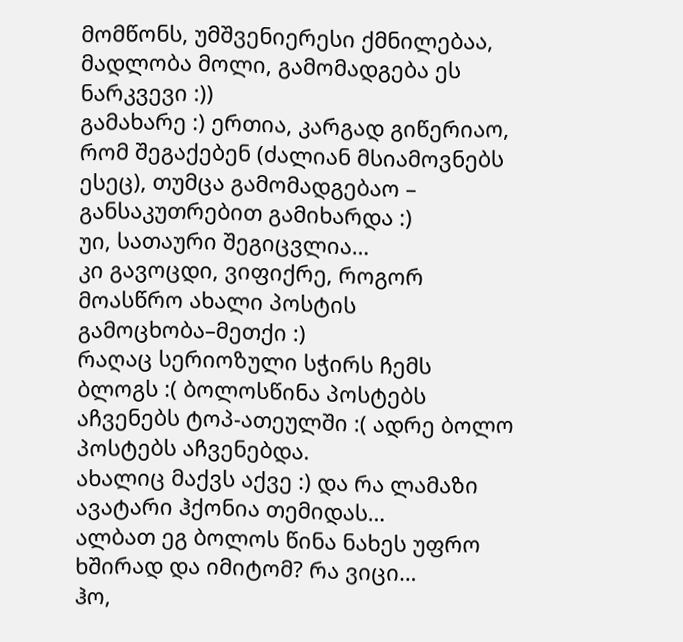მომწონს, უმშვენიერესი ქმნილებაა, მადლობა მოლი, გამომადგება ეს ნარკვევი :))
გამახარე :) ერთია, კარგად გიწერიაო, რომ შეგაქებენ (ძალიან მსიამოვნებს ესეც), თუმცა გამომადგებაო – განსაკუთრებით გამიხარდა :)
უი, სათაური შეგიცვლია…
კი გავოცდი, ვიფიქრე, როგორ მოასწრო ახალი პოსტის გამოცხობა–მეთქი :)
რაღაც სერიოზული სჭირს ჩემს ბლოგს :( ბოლოსწინა პოსტებს აჩვენებს ტოპ-ათეულში :( ადრე ბოლო პოსტებს აჩვენებდა.
ახალიც მაქვს აქვე :) და რა ლამაზი ავატარი ჰქონია თემიდას…
ალბათ ეგ ბოლოს წინა ნახეს უფრო ხშირად და იმიტომ? რა ვიცი…
ჰო,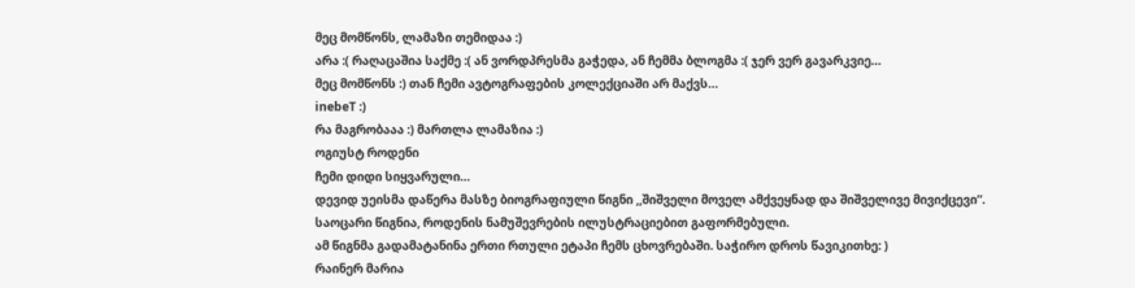მეც მომწონს, ლამაზი თემიდაა :)
არა :( რაღაცაშია საქმე :( ან ვორდპრესმა გაჭედა, ან ჩემმა ბლოგმა :( ჯერ ვერ გავარკვიე…
მეც მომწონს :) თან ჩემი ავტოგრაფების კოლექციაში არ მაქვს…
inebeT :)
რა მაგრობააა :) მართლა ლამაზია :)
ოგიუსტ როდენი
ჩემი დიდი სიყვარული…
დევიდ უეისმა დაწერა მასზე ბიოგრაფიული წიგნი ,,შიშველი მოველ ამქვეყნად და შიშველივე მივიქცევი”. საოცარი წიგნია, როდენის ნამუშევრების ილუსტრაციებით გაფორმებული.
ამ წიგნმა გადამატანინა ერთი რთული ეტაპი ჩემს ცხოვრებაში. საჭირო დროს წავიკითხე: )
რაინერ მარია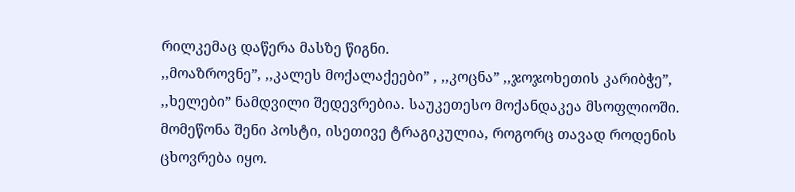რილკემაც დაწერა მასზე წიგნი.
,,მოაზროვნე”, ,,კალეს მოქალაქეები” , ,,კოცნა” ,,ჯოჯოხეთის კარიბჭე”, ,,ხელები” ნამდვილი შედევრებია. საუკეთესო მოქანდაკეა მსოფლიოში.
მომეწონა შენი პოსტი, ისეთივე ტრაგიკულია, როგორც თავად როდენის ცხოვრება იყო.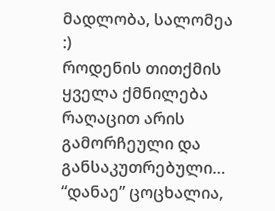მადლობა, სალომეა :)
როდენის თითქმის ყველა ქმნილება რაღაცით არის გამორჩეული და განსაკუთრებული… “დანაე” ცოცხალია,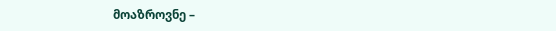მოაზროვნე –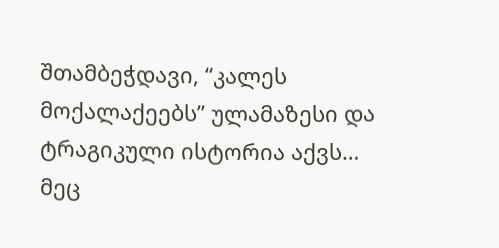შთამბეჭდავი, “კალეს მოქალაქეებს” ულამაზესი და ტრაგიკული ისტორია აქვს…
მეც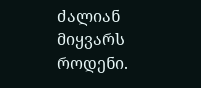ძალიან მიყვარს როდენი.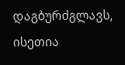დაგბურძგლავს, ისეთია